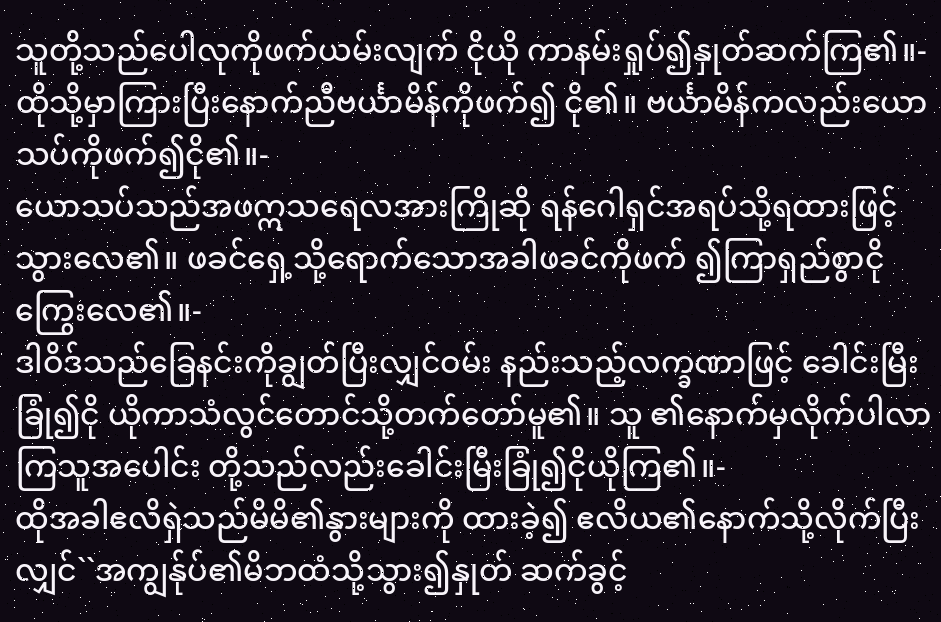သူတို့သည်ပေါလုကိုဖက်ယမ်းလျက် ငိုယို ကာနမ်းရှုပ်၍နှုတ်ဆက်ကြ၏။-
ထိုသို့မှာကြားပြီးနောက်ညီဗင်္ယာမိန်ကိုဖက်၍ ငို၏။ ဗင်္ယာမိန်ကလည်းယောသပ်ကိုဖက်၍ငို၏။-
ယောသပ်သည်အဖဣသရေလအားကြိုဆို ရန်ဂေါရှင်အရပ်သို့ရထားဖြင့်သွားလေ၏။ ဖခင်ရှေ့သို့ရောက်သောအခါဖခင်ကိုဖက် ၍ကြာရှည်စွာငိုကြွေးလေ၏။-
ဒါဝိဒ်သည်ခြေနင်းကိုချွတ်ပြီးလျှင်ဝမ်း နည်းသည့်လက္ခဏာဖြင့် ခေါင်းမြီးခြုံ၍ငို ယိုကာသံလွင်တောင်သို့တက်တော်မူ၏။ သူ ၏နောက်မှလိုက်ပါလာကြသူအပေါင်း တို့သည်လည်းခေါင်းမြီးခြုံ၍ငိုယိုကြ၏။-
ထိုအခါဧလိရှဲသည်မိမိ၏နွားများကို ထားခဲ့၍ ဧလိယ၏နောက်သို့လိုက်ပြီး လျှင်``အကျွန်ုပ်၏မိဘထံသို့သွား၍နှုတ် ဆက်ခွင့်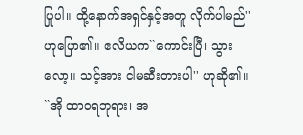ပြုပါ။ ထို့နောက်အရှင်နှင့်အတူ လိုက်ပါမည်'' ဟုပြော၏။ ဧလိယက``ကောင်းပြီ၊ သွားလော့။ သင့်အား ငါမဆီးတားပါ'' ဟုဆို၏။
``အို ထာဝရဘုရား၊ အ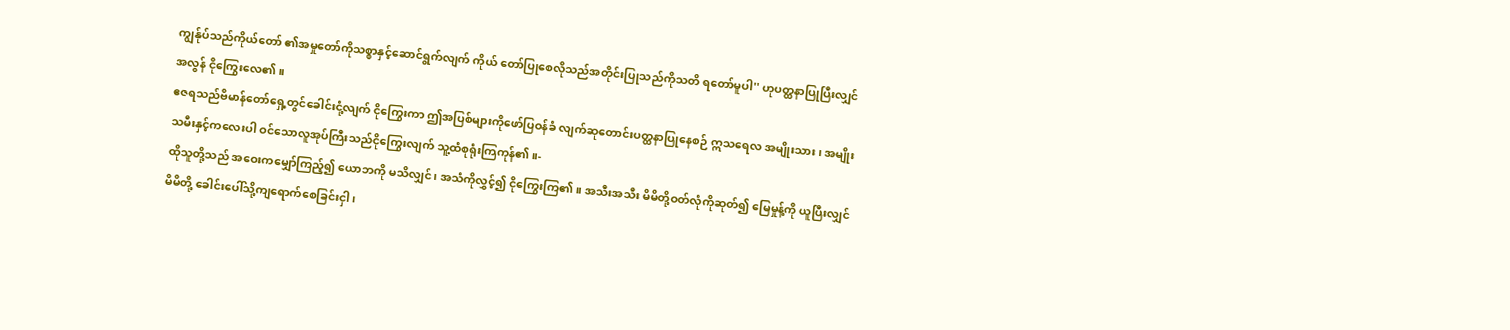ကျွန်ုပ်သည်ကိုယ်တော် ၏အမှုတော်ကိုသစ္စာနှင့်ဆောင်ရွက်လျက် ကိုယ် တော်ပြုစေလိုသည်အတိုင်းပြုသည်ကိုသတိ ရတော်မူပါ'' ဟုပတ္ထနာပြုပြီးလျှင်အလွန် ငိုကြွေးလေ၏။
ဧဇရသည်ဗိမာန်တော်ရှေ့တွင်ခေါင်းငုံ့လျက် ငိုကြွေးကာ ဤအပြစ်များကိုဖော်ပြဝန်ခံ လျက်ဆုတောင်းပတ္ထနာပြုနေစဉ် ဣသရေလ အမျိုးသား၊ အမျိုးသမီးနှင့်ကလေးပါ ဝင်သောလူအုပ်ကြီးသည်ငိုကြွေးလျက် သူ့ထံစုရုံးကြကုန်၏။-
ထိုသူတို့သည် အဝေးကမျှော်ကြည့်၍ ယောဘကို မသိလျှင်၊ အသံကိုလွှင့်၍ ငိုကြွေးကြ၏။ အသီးအသီး မိမိတို့ဝတ်လုံကိုဆုတ်၍ မြေမှုန့်ကို ယူပြီးလျှင် မိမိတို့ ခေါင်းပေါ်သို့ကျရောက်စေခြင်းငှါ၊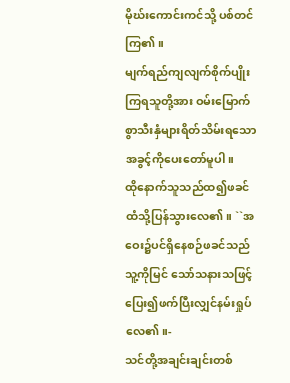မိုဃ်းကောင်းကင်သို့ ပစ်တင်ကြ၏။
မျက်ရည်ကျလျက်စိုက်ပျိုးကြရသူတို့အား ဝမ်းမြောက်စွာသီးနှံများရိတ်သိမ်းရသော အခွင့်ကိုပေးတော်မူပါ။
ထိုနောက်သူသည်ထ၍ဖခင်ထံသို့ပြန်သွားလေ၏။ ``အဝေး၌ပင်ရှိနေစဉ်ဖခင်သည်သူ့ကိုမြင် သော်သနားသဖြင့် ပြေး၍ဖက်ပြီးလျှင်နမ်းရှုပ် လေ၏။-
သင်တို့အချင်းချင်းတစ်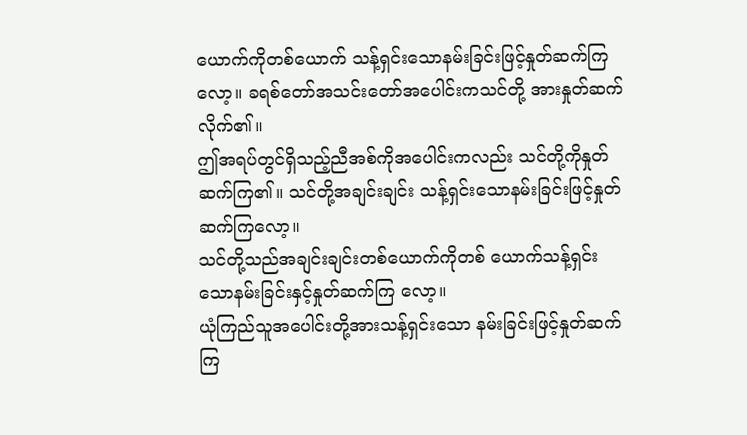ယောက်ကိုတစ်ယောက် သန့်ရှင်းသောနမ်းခြင်းဖြင့်နှုတ်ဆက်ကြလော့။ ခရစ်တော်အသင်းတော်အပေါင်းကသင်တို့ အားနှုတ်ဆက်လိုက်၏။
ဤအရပ်တွင်ရှိသည့်ညီအစ်ကိုအပေါင်းကလည်း သင်တို့ကိုနှုတ်ဆက်ကြ၏။ သင်တို့အချင်းချင်း သန့်ရှင်းသောနမ်းခြင်းဖြင့်နှုတ်ဆက်ကြလော့။
သင်တို့သည်အချင်းချင်းတစ်ယောက်ကိုတစ် ယောက်သန့်ရှင်းသောနမ်းခြင်းနှင့်နှုတ်ဆက်ကြ လော့။
ယုံကြည်သူအပေါင်းတို့အားသန့်ရှင်းသော နမ်းခြင်းဖြင့်နှုတ်ဆက်ကြ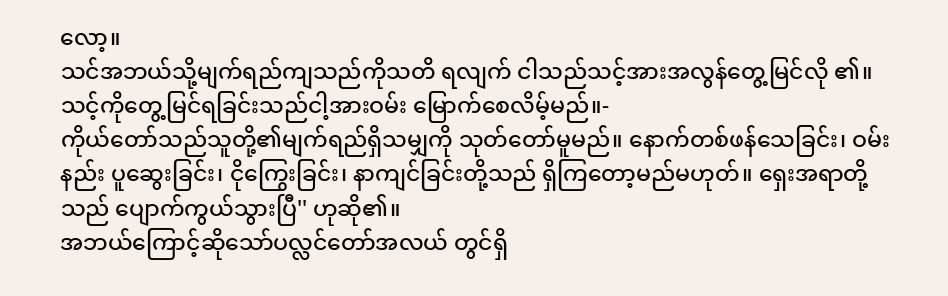လော့။
သင်အဘယ်သို့မျက်ရည်ကျသည်ကိုသတိ ရလျက် ငါသည်သင့်အားအလွန်တွေ့မြင်လို ၏။ သင့်ကိုတွေ့မြင်ရခြင်းသည်ငါ့အားဝမ်း မြောက်စေလိမ့်မည်။-
ကိုယ်တော်သည်သူတို့၏မျက်ရည်ရှိသမျှကို သုတ်တော်မူမည်။ နောက်တစ်ဖန်သေခြင်း၊ ဝမ်းနည်း ပူဆွေးခြင်း၊ ငိုကြွေးခြင်း၊ နာကျင်ခြင်းတို့သည် ရှိကြတော့မည်မဟုတ်။ ရှေးအရာတို့သည် ပျောက်ကွယ်သွားပြီ'' ဟုဆို၏။
အဘယ်ကြောင့်ဆိုသော်ပလ္လင်တော်အလယ် တွင်ရှိ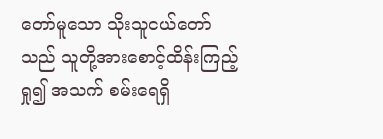တော်မူသော သိုးသူငယ်တော်သည် သူတို့အားစောင့်ထိန်းကြည့်ရှု၍ အသက် စမ်းရေရှိ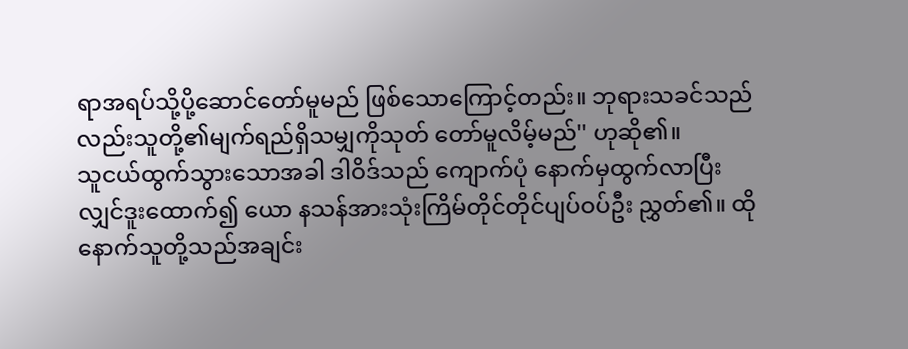ရာအရပ်သို့ပို့ဆောင်တော်မူမည် ဖြစ်သောကြောင့်တည်း။ ဘုရားသခင်သည် လည်းသူတို့၏မျက်ရည်ရှိသမျှကိုသုတ် တော်မူလိမ့်မည်'' ဟုဆို၏။
သူငယ်ထွက်သွားသောအခါ ဒါဝိဒ်သည် ကျောက်ပုံ နောက်မှထွက်လာပြီးလျှင်ဒူးထောက်၍ ယော နသန်အားသုံးကြိမ်တိုင်တိုင်ပျပ်ဝပ်ဦး ညွှတ်၏။ ထိုနောက်သူတို့သည်အချင်း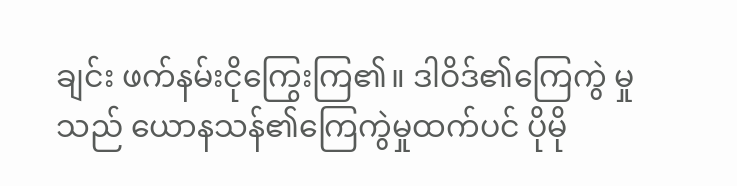ချင်း ဖက်နမ်းငိုကြွေးကြ၏။ ဒါဝိဒ်၏ကြေကွဲ မှုသည် ယောနသန်၏ကြေကွဲမှုထက်ပင် ပိုမို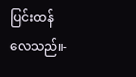ပြင်းထန်လေသည်။-